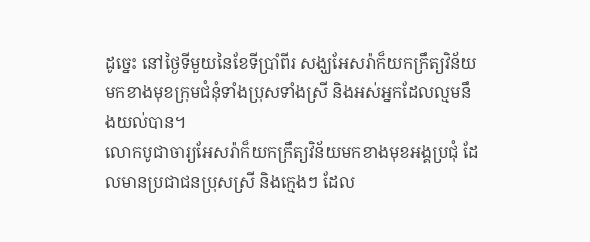ដូច្នេះ នៅថ្ងៃទីមួយនៃខែទីប្រាំពីរ សង្ឃអែសរ៉ាក៏យកក្រឹត្យវិន័យមកខាងមុខក្រុមជំនុំទាំងប្រុសទាំងស្រី និងអស់អ្នកដែលល្មមនឹងយល់បាន។
លោកបូជាចារ្យអែសរ៉ាក៏យកក្រឹត្យវិន័យមកខាងមុខអង្គប្រជុំ ដែលមានប្រជាជនប្រុសស្រី និងក្មេងៗ ដែល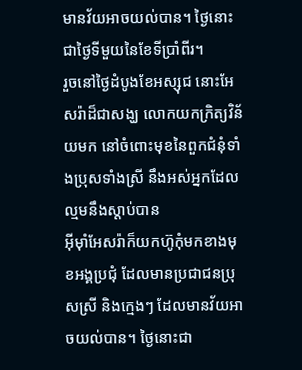មានវ័យអាចយល់បាន។ ថ្ងៃនោះជាថ្ងៃទីមួយនៃខែទីប្រាំពីរ។
រួចនៅថ្ងៃដំបូងខែអស្សុជ នោះអែសរ៉ាដ៏ជាសង្ឃ លោកយកក្រិត្យវិន័យមក នៅចំពោះមុខនៃពួកជំនុំទាំងប្រុសទាំងស្រី នឹងអស់អ្នកដែលល្មមនឹងស្តាប់បាន
អ៊ីមុាំអែសរ៉ាក៏យកហ៊ូកុំមកខាងមុខអង្គប្រជុំ ដែលមានប្រជាជនប្រុសស្រី និងក្មេងៗ ដែលមានវ័យអាចយល់បាន។ ថ្ងៃនោះជា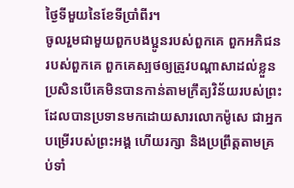ថ្ងៃទីមួយនៃខែទីប្រាំពីរ។
ចូលរួមជាមួយពួកបងប្អូនរបស់ពួកគេ ពួកអភិជនរបស់ពួកគេ ពួកគេស្បថឲ្យត្រូវបណ្ដាសាដល់ខ្លួន ប្រសិនបើគេមិនបានកាន់តាមក្រឹត្យវិន័យរបស់ព្រះ ដែលបានប្រទានមកដោយសារលោកម៉ូសេ ជាអ្នកបម្រើរបស់ព្រះអង្គ ហើយរក្សា និងប្រព្រឹត្តតាមគ្រប់ទាំ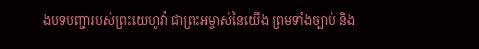ងបទបញ្ជារបស់ព្រះយេហូវ៉ា ជាព្រះអម្ចាស់នៃយើង ព្រមទាំងច្បាប់ និង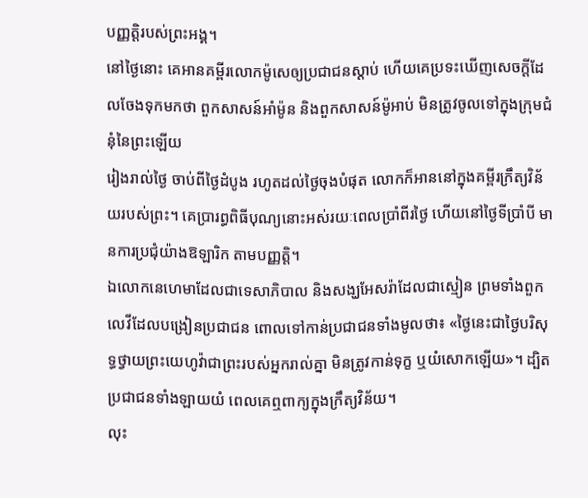បញ្ញត្តិរបស់ព្រះអង្គ។
នៅថ្ងៃនោះ គេអានគម្ពីរលោកម៉ូសេឲ្យប្រជាជនស្ដាប់ ហើយគេប្រទះឃើញសេចក្ដីដែលចែងទុកមកថា ពួកសាសន៍អាំម៉ូន និងពួកសាសន៍ម៉ូអាប់ មិនត្រូវចូលទៅក្នុងក្រុមជំនុំនៃព្រះឡើយ
រៀងរាល់ថ្ងៃ ចាប់ពីថ្ងៃដំបូង រហូតដល់ថ្ងៃចុងបំផុត លោកក៏អាននៅក្នុងគម្ពីរក្រឹត្យវិន័យរបស់ព្រះ។ គេប្រារព្ធពិធីបុណ្យនោះអស់រយៈពេលប្រាំពីរថ្ងៃ ហើយនៅថ្ងៃទីប្រាំបី មានការប្រជុំយ៉ាងឱឡារិក តាមបញ្ញត្តិ។
ឯលោកនេហេមាដែលជាទេសាភិបាល និងសង្ឃអែសរ៉ាដែលជាស្មៀន ព្រមទាំងពួកលេវីដែលបង្រៀនប្រជាជន ពោលទៅកាន់ប្រជាជនទាំងមូលថា៖ «ថ្ងៃនេះជាថ្ងៃបរិសុទ្ធថ្វាយព្រះយេហូវ៉ាជាព្រះរបស់អ្នករាល់គ្នា មិនត្រូវកាន់ទុក្ខ ឬយំសោកឡើយ»។ ដ្បិតប្រជាជនទាំងឡាយយំ ពេលគេឮពាក្យក្នុងក្រឹត្យវិន័យ។
លុះ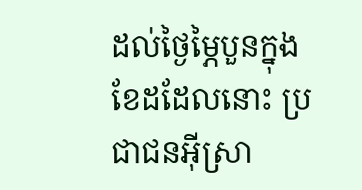ដល់ថ្ងៃម្ភៃបួនក្នុងខែដដែលនោះ ប្រជាជនអ៊ីស្រា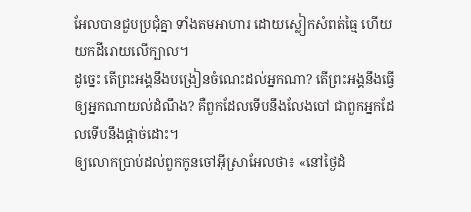អែលបានជួបប្រជុំគ្នា ទាំងតមអាហារ ដោយស្លៀកសំពត់ធ្មៃ ហើយយកដីរោយលើក្បាល។
ដូច្នេះ តើព្រះអង្គនឹងបង្រៀនចំណេះដល់អ្នកណា? តើព្រះអង្គនឹងធ្វើឲ្យអ្នកណាយល់ដំណឹង? គឺពួកដែលទើបនឹងលែងបៅ ជាពួកអ្នកដែលទើបនឹងផ្តាច់ដោះ។
ឲ្យលោកប្រាប់ដល់ពួកកូនចៅអ៊ីស្រាអែលថា៖ «នៅថ្ងៃដំ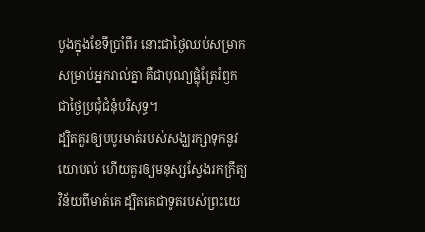បូងក្នុងខែទីប្រាំពីរ នោះជាថ្ងៃឈប់សម្រាកសម្រាប់អ្នករាល់គ្នា គឺជាបុណ្យផ្លុំត្រែរំឭក ជាថ្ងៃប្រជុំជំនុំបរិសុទ្ធ។
ដ្បិតគួរឲ្យបបូរមាត់របស់សង្ឃរក្សាទុកនូវយោបល់ ហើយគួរឲ្យមនុស្សស្វែងរកក្រឹត្យវិន័យពីមាត់គេ ដ្បិតគេជាទូតរបស់ព្រះយេ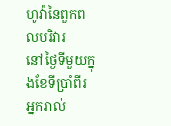ហូវ៉ានៃពួកពលបរិវារ
នៅថ្ងៃទីមួយក្នុងខែទីប្រាំពីរ អ្នករាល់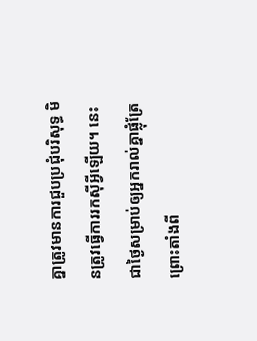គ្នាត្រូវមានការជួបប្រជុំបរិសុទ្ធ មិនត្រូវធ្វើការរកស៊ីអ្វីឡើយ។ នេះជាថ្ងៃសម្រាប់ឲ្យអ្នករាល់គ្នាផ្លុំត្រែ
ព្រោះតាំងពី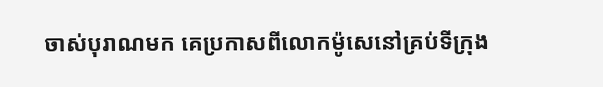ចាស់បុរាណមក គេប្រកាសពីលោកម៉ូសេនៅគ្រប់ទីក្រុង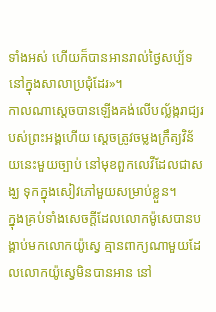ទាំងអស់ ហើយក៏បានអានរាល់ថ្ងៃសប្ប័ទ នៅក្នុងសាលាប្រជុំដែរ»។
កាលណាស្តេចបានឡើងគង់លើបល្ល័ង្ករាជ្យរបស់ព្រះអង្គហើយ ស្ដេចត្រូវចម្លងក្រឹត្យវិន័យនេះមួយច្បាប់ នៅមុខពួកលេវីដែលជាសង្ឃ ទុកក្នុងសៀវភៅមួយសម្រាប់ខ្លួន។
ក្នុងគ្រប់ទាំងសេចក្ដីដែលលោកម៉ូសេបានបង្គាប់មកលោកយ៉ូស្វេ គ្មានពាក្យណាមួយដែលលោកយ៉ូស្វេមិនបានអាន នៅ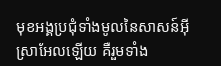មុខអង្គប្រជុំទាំងមូលនៃសាសន៍អ៊ីស្រាអែលឡើយ គឺរួមទាំង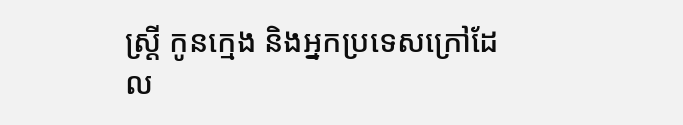ស្ត្រី កូនក្មេង និងអ្នកប្រទេសក្រៅដែល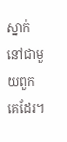ស្នាក់នៅជាមួយពួកគេដែរ។